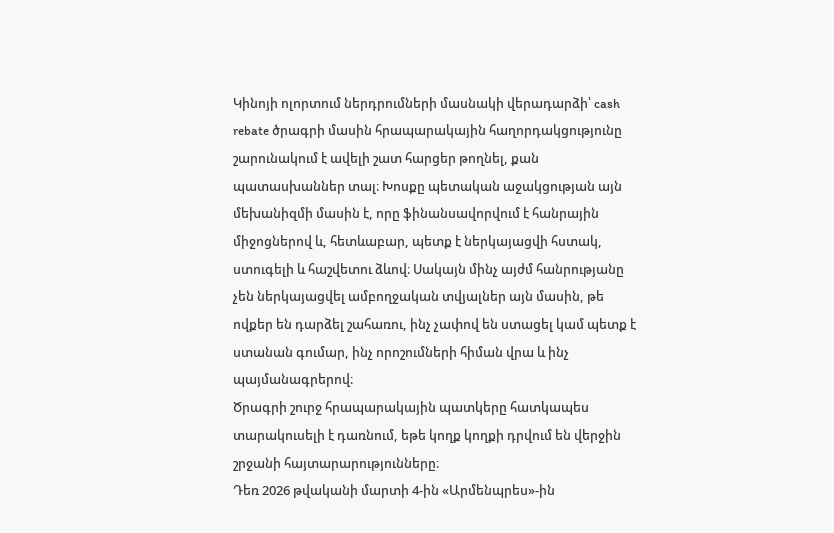Կինոյի ոլորտում ներդրումների մասնակի վերադարձի՝ cash rebate ծրագրի մասին հրապարակային հաղորդակցությունը շարունակում է ավելի շատ հարցեր թողնել, քան պատասխաններ տալ։ Խոսքը պետական աջակցության այն մեխանիզմի մասին է, որը ֆինանսավորվում է հանրային միջոցներով և, հետևաբար, պետք է ներկայացվի հստակ, ստուգելի և հաշվետու ձևով։ Սակայն մինչ այժմ հանրությանը չեն ներկայացվել ամբողջական տվյալներ այն մասին, թե ովքեր են դարձել շահառու, ինչ չափով են ստացել կամ պետք է ստանան գումար, ինչ որոշումների հիման վրա և ինչ պայմանագրերով։
Ծրագրի շուրջ հրապարակային պատկերը հատկապես տարակուսելի է դառնում, եթե կողք կողքի դրվում են վերջին շրջանի հայտարարությունները։
Դեռ 2026 թվականի մարտի 4-ին «Արմենպրես»-ին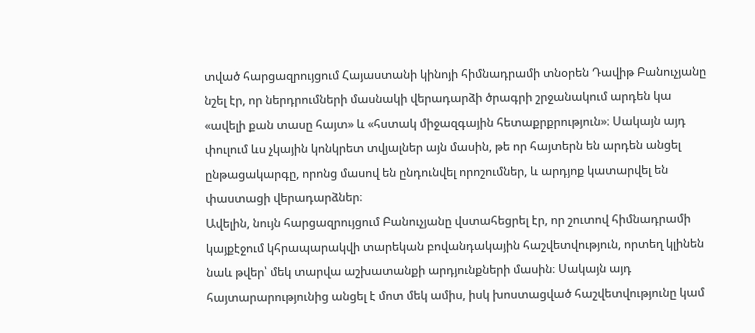տված հարցազրույցում Հայաստանի կինոյի հիմնադրամի տնօրեն Դավիթ Բանուչյանը նշել էր, որ ներդրումների մասնակի վերադարձի ծրագրի շրջանակում արդեն կա «ավելի քան տասը հայտ» և «հստակ միջազգային հետաքրքրություն»։ Սակայն այդ փուլում ևս չկային կոնկրետ տվյալներ այն մասին, թե որ հայտերն են արդեն անցել ընթացակարգը, որոնց մասով են ընդունվել որոշումներ, և արդյոք կատարվել են փաստացի վերադարձներ։
Ավելին, նույն հարցազրույցում Բանուչյանը վստահեցրել էր, որ շուտով հիմնադրամի կայքէջում կհրապարակվի տարեկան բովանդակային հաշվետվություն, որտեղ կլինեն նաև թվեր՝ մեկ տարվա աշխատանքի արդյունքների մասին։ Սակայն այդ հայտարարությունից անցել է մոտ մեկ ամիս, իսկ խոստացված հաշվետվությունը կամ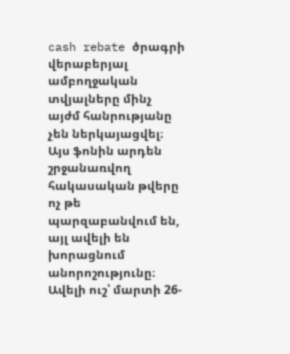cash rebate ծրագրի վերաբերյալ ամբողջական տվյալները մինչ այժմ հանրությանը չեն ներկայացվել։ Այս ֆոնին արդեն շրջանառվող հակասական թվերը ոչ թե պարզաբանվում են, այլ ավելի են խորացնում անորոշությունը։
Ավելի ուշ՝ մարտի 26-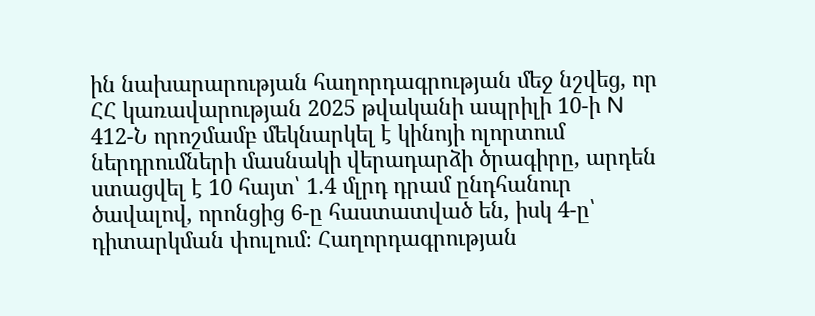ին նախարարության հաղորդագրության մեջ նշվեց, որ ՀՀ կառավարության 2025 թվականի ապրիլի 10-ի N 412-Ն որոշմամբ մեկնարկել է կինոյի ոլորտում ներդրումների մասնակի վերադարձի ծրագիրը, արդեն ստացվել է 10 հայտ՝ 1.4 մլրդ դրամ ընդհանուր ծավալով, որոնցից 6-ը հաստատված են, իսկ 4-ը՝ դիտարկման փուլում։ Հաղորդագրության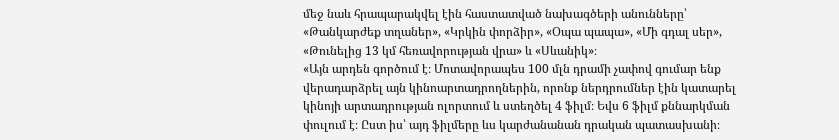մեջ նաև հրապարակվել էին հաստատված նախագծերի անունները՝ «Թանկարժեք տղաներ», «Կրկին փորձիր», «Օպա պապա», «Մի գդալ սեր», «Թունելից 13 կմ հեռավորության վրա» և «Սևանիկ»։
«Այն արդեն գործում է։ Մոտավորապես 100 մլն դրամի չափով գումար ենք վերադարձրել այն կինոարտադրողներին, որոնք ներդրումներ էին կատարել կինոյի արտադրության ոլորտում և ստեղծել 4 ֆիլմ։ Եվս 6 ֆիլմ քննարկման փուլում է։ Ըստ իս՝ այդ ֆիլմերը ևս կարժանանան դրական պատասխանի։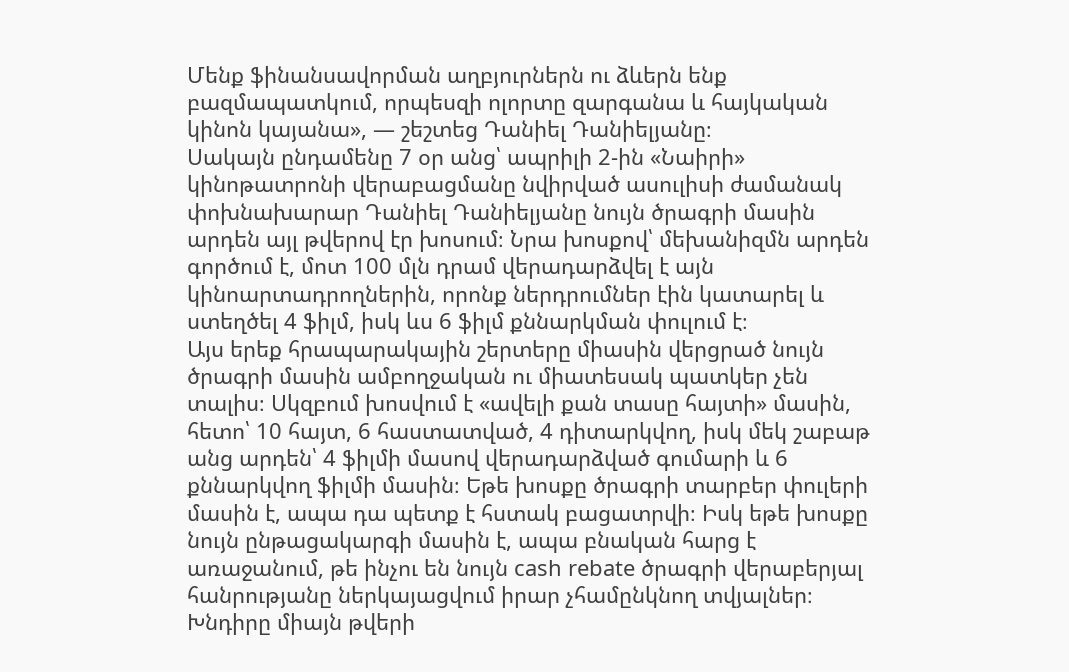Մենք ֆինանսավորման աղբյուրներն ու ձևերն ենք բազմապատկում, որպեսզի ոլորտը զարգանա և հայկական կինոն կայանա», — շեշտեց Դանիել Դանիելյանը։
Սակայն ընդամենը 7 օր անց՝ ապրիլի 2-ին «Նաիրի» կինոթատրոնի վերաբացմանը նվիրված ասուլիսի ժամանակ փոխնախարար Դանիել Դանիելյանը նույն ծրագրի մասին արդեն այլ թվերով էր խոսում։ Նրա խոսքով՝ մեխանիզմն արդեն գործում է, մոտ 100 մլն դրամ վերադարձվել է այն կինոարտադրողներին, որոնք ներդրումներ էին կատարել և ստեղծել 4 ֆիլմ, իսկ ևս 6 ֆիլմ քննարկման փուլում է։
Այս երեք հրապարակային շերտերը միասին վերցրած նույն ծրագրի մասին ամբողջական ու միատեսակ պատկեր չեն տալիս։ Սկզբում խոսվում է «ավելի քան տասը հայտի» մասին, հետո՝ 10 հայտ, 6 հաստատված, 4 դիտարկվող, իսկ մեկ շաբաթ անց արդեն՝ 4 ֆիլմի մասով վերադարձված գումարի և 6 քննարկվող ֆիլմի մասին։ Եթե խոսքը ծրագրի տարբեր փուլերի մասին է, ապա դա պետք է հստակ բացատրվի։ Իսկ եթե խոսքը նույն ընթացակարգի մասին է, ապա բնական հարց է առաջանում, թե ինչու են նույն cash rebate ծրագրի վերաբերյալ հանրությանը ներկայացվում իրար չհամընկնող տվյալներ։
Խնդիրը միայն թվերի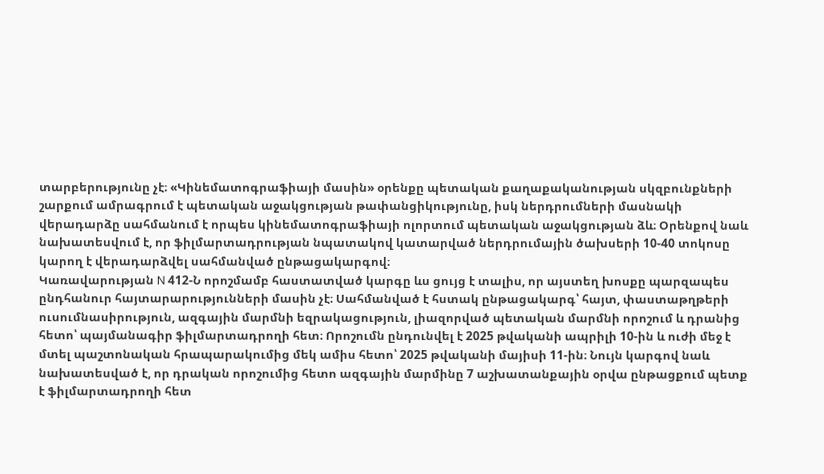տարբերությունը չէ։ «Կինեմատոգրաֆիայի մասին» օրենքը պետական քաղաքականության սկզբունքների շարքում ամրագրում է պետական աջակցության թափանցիկությունը, իսկ ներդրումների մասնակի վերադարձը սահմանում է որպես կինեմատոգրաֆիայի ոլորտում պետական աջակցության ձև։ Օրենքով նաև նախատեսվում է, որ ֆիլմարտադրության նպատակով կատարված ներդրումային ծախսերի 10-40 տոկոսը կարող է վերադարձվել սահմանված ընթացակարգով։
Կառավարության N 412-Ն որոշմամբ հաստատված կարգը ևս ցույց է տալիս, որ այստեղ խոսքը պարզապես ընդհանուր հայտարարությունների մասին չէ։ Սահմանված է հստակ ընթացակարգ՝ հայտ, փաստաթղթերի ուսումնասիրություն, ազգային մարմնի եզրակացություն, լիազորված պետական մարմնի որոշում և դրանից հետո՝ պայմանագիր ֆիլմարտադրողի հետ։ Որոշումն ընդունվել է 2025 թվականի ապրիլի 10-ին և ուժի մեջ է մտել պաշտոնական հրապարակումից մեկ ամիս հետո՝ 2025 թվականի մայիսի 11-ին։ Նույն կարգով նաև նախատեսված է, որ դրական որոշումից հետո ազգային մարմինը 7 աշխատանքային օրվա ընթացքում պետք է ֆիլմարտադրողի հետ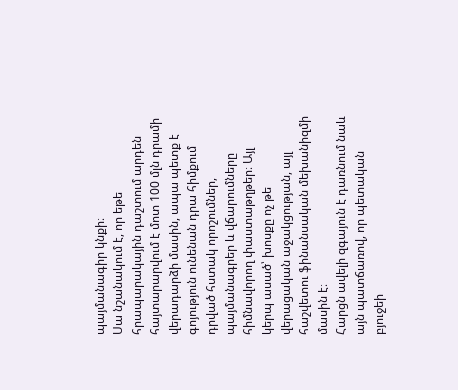պայմանագիր կնքի։
Սա նշանակում է, որ եթե հրապարակային դաշտում արդեն հայտարարվում է մոտ 100 մլն դրամի վերադարձի մասին, ապա պետք է գոյություն ունենան դրա հիմքում դրված հստակ որոշումներ, պայմանագրեր և վճարումները հիմնավորող փաստաթղթեր։ Այլ կերպ ասած՝ խոսքը ոչ թե վերացական աջակցության, այլ հաշվետու ֆինանսական մեխանիզմի մասին է։
Հարցն ավելի զգայուն է դառնում նաև այն պատճառով, որ պետական բյուջեի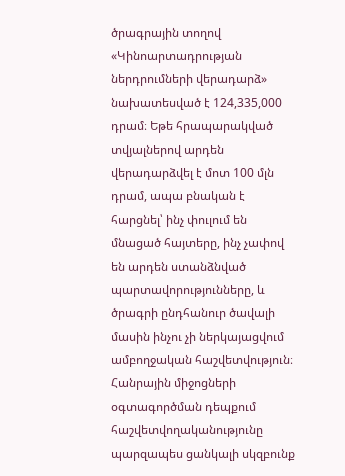ծրագրային տողով «Կինոարտադրության ներդրումների վերադարձ» նախատեսված է 124,335,000 դրամ։ Եթե հրապարակված տվյալներով արդեն վերադարձվել է մոտ 100 մլն դրամ, ապա բնական է հարցնել՝ ինչ փուլում են մնացած հայտերը, ինչ չափով են արդեն ստանձնված պարտավորությունները, և ծրագրի ընդհանուր ծավալի մասին ինչու չի ներկայացվում ամբողջական հաշվետվություն։
Հանրային միջոցների օգտագործման դեպքում հաշվետվողականությունը պարզապես ցանկալի սկզբունք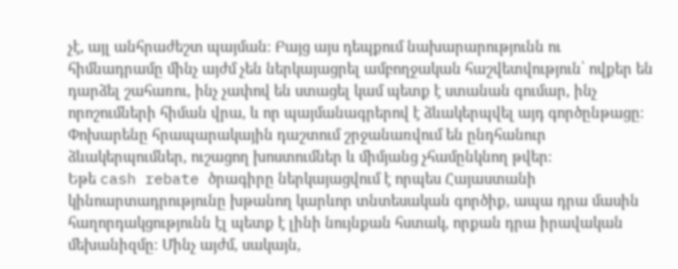չէ, այլ անհրաժեշտ պայման։ Բայց այս դեպքում նախարարությունն ու հիմնադրամը մինչ այժմ չեն ներկայացրել ամբողջական հաշվետվություն՝ ովքեր են դարձել շահառու, ինչ չափով են ստացել կամ պետք է ստանան գումար, ինչ որոշումների հիման վրա, և որ պայմանագրերով է ձևակերպվել այդ գործընթացը։ Փոխարենը հրապարակային դաշտում շրջանառվում են ընդհանուր ձևակերպումներ, ուշացող խոստումներ և միմյանց չհամընկնող թվեր։
Եթե cash rebate ծրագիրը ներկայացվում է որպես Հայաստանի կինոարտադրությունը խթանող կարևոր տնտեսական գործիք, ապա դրա մասին հաղորդակցությունն էլ պետք է լինի նույնքան հստակ, որքան դրա իրավական մեխանիզմը։ Մինչ այժմ, սակայն,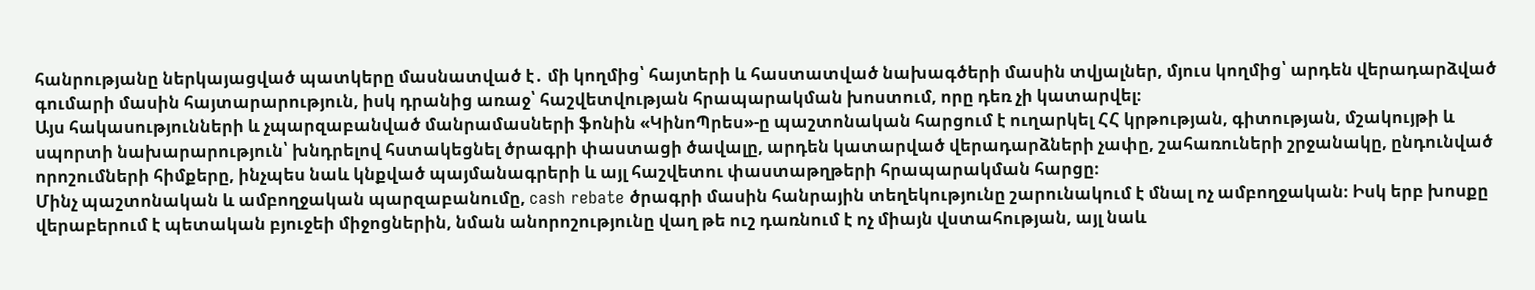հանրությանը ներկայացված պատկերը մասնատված է․ մի կողմից՝ հայտերի և հաստատված նախագծերի մասին տվյալներ, մյուս կողմից՝ արդեն վերադարձված գումարի մասին հայտարարություն, իսկ դրանից առաջ՝ հաշվետվության հրապարակման խոստում, որը դեռ չի կատարվել։
Այս հակասությունների և չպարզաբանված մանրամասների ֆոնին «ԿինոՊրես»-ը պաշտոնական հարցում է ուղարկել ՀՀ կրթության, գիտության, մշակույթի և սպորտի նախարարություն՝ խնդրելով հստակեցնել ծրագրի փաստացի ծավալը, արդեն կատարված վերադարձների չափը, շահառուների շրջանակը, ընդունված որոշումների հիմքերը, ինչպես նաև կնքված պայմանագրերի և այլ հաշվետու փաստաթղթերի հրապարակման հարցը։
Մինչ պաշտոնական և ամբողջական պարզաբանումը, cash rebate ծրագրի մասին հանրային տեղեկությունը շարունակում է մնալ ոչ ամբողջական։ Իսկ երբ խոսքը վերաբերում է պետական բյուջեի միջոցներին, նման անորոշությունը վաղ թե ուշ դառնում է ոչ միայն վստահության, այլ նաև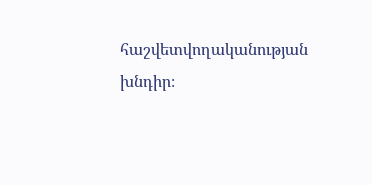հաշվետվողականության խնդիր։